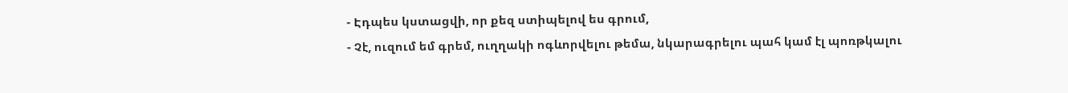- Էդպես կստացվի, որ քեզ ստիպելով ես գրում,
- Չէ, ուզում եմ գրեմ, ուղղակի ոգևորվելու թեմա, նկարագրելու պահ կամ էլ պոռթկալու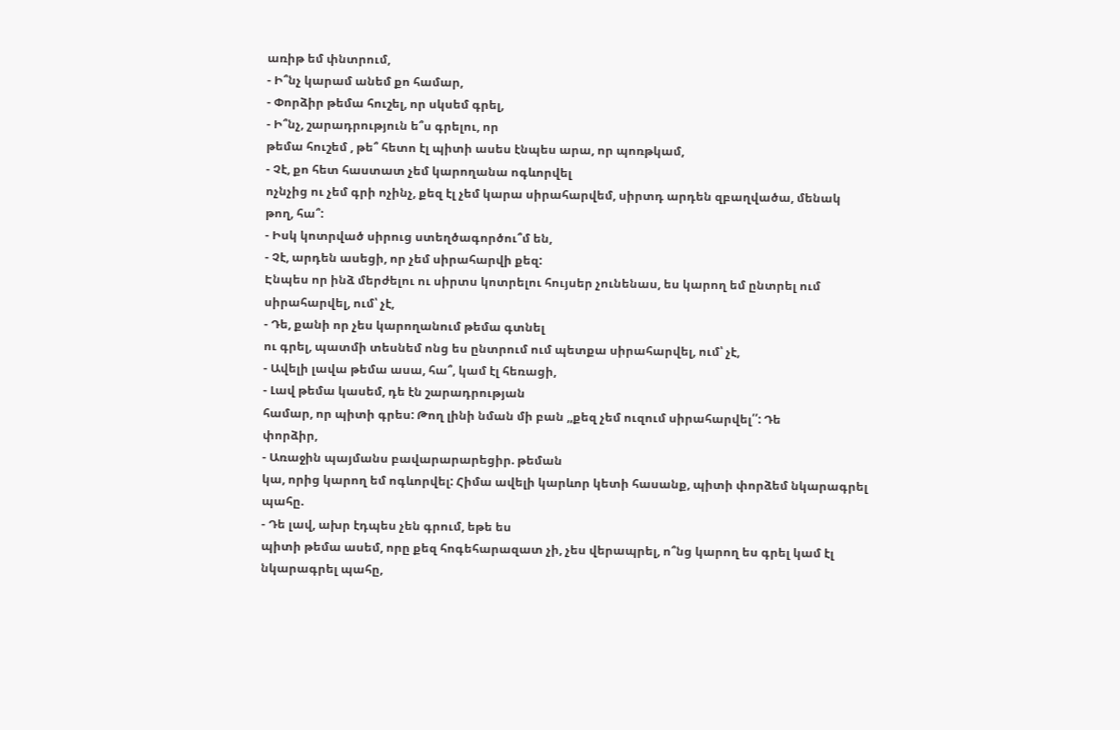առիթ եմ փնտրում,
- Ի՞նչ կարամ անեմ քո համար,
- Փորձիր թեմա հուշել, որ սկսեմ գրել,
- Ի՞նչ, շարադրություն ե՞ս գրելու, որ
թեմա հուշեմ , թե՞ հետո էլ պիտի ասես էնպես արա, որ պոռթկամ,
- Չէ, քո հետ հաստատ չեմ կարողանա ոգևորվել
ոչնչից ու չեմ գրի ոչինչ, քեզ էլ չեմ կարա սիրահարվեմ, սիրտդ արդեն զբաղվածա, մենակ
թող, հա՞:
- Իսկ կոտրված սիրուց ստեղծագործու՞մ են,
- Չէ, արդեն ասեցի, որ չեմ սիրահարվի քեզ:
Էնպես որ ինձ մերժելու ու սիրտս կոտրելու հույսեր չունենաս, ես կարող եմ ընտրել ում
սիրահարվել, ում՝ չէ,
- Դե, քանի որ չես կարողանում թեմա գտնել
ու գրել, պատմի տեսնեմ ոնց ես ընտրում ում պետքա սիրահարվել, ում՝ չէ,
- Ավելի լավա թեմա ասա, հա՞, կամ էլ հեռացի,
- Լավ թեմա կասեմ, դե էն շարադրության
համար, որ պիտի գրես: Թող լինի նման մի բան ,,քեզ չեմ ուզում սիրահարվել՛՛: Դե
փորձիր,
- Առաջին պայմանս բավարարարեցիր. թեման
կա, որից կարող եմ ոգևորվել: Հիմա ավելի կարևոր կետի հասանք, պիտի փորձեմ նկարագրել
պահը.
- Դե լավ, ախր էդպես չեն գրում, եթե ես
պիտի թեմա ասեմ, որը քեզ հոգեհարազատ չի, չես վերապրել, ո՞նց կարող ես գրել կամ էլ
նկարագրել պահը,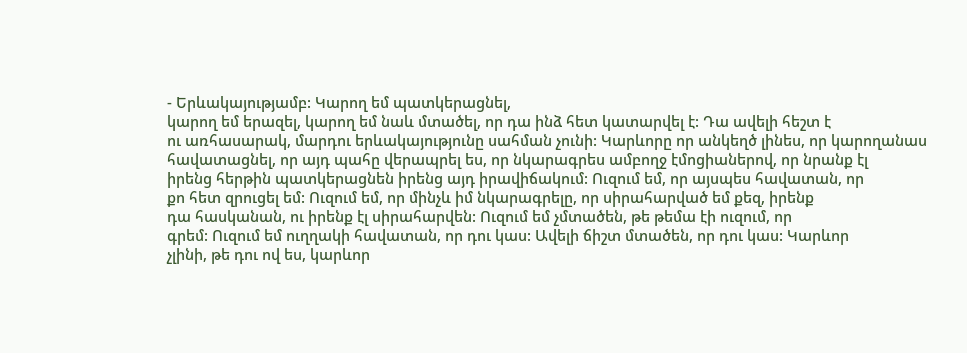- Երևակայությամբ: Կարող եմ պատկերացնել,
կարող եմ երազել, կարող եմ նաև մտածել, որ դա ինձ հետ կատարվել է: Դա ավելի հեշտ է
ու առհասարակ, մարդու երևակայությունը սահման չունի: Կարևորը որ անկեղծ լինես, որ կարողանաս
հավատացնել, որ այդ պահը վերապրել ես, որ նկարագրես ամբողջ էմոցիաներով, որ նրանք էլ
իրենց հերթին պատկերացնեն իրենց այդ իրավիճակում: Ուզում եմ, որ այսպես հավատան, որ
քո հետ զրուցել եմ: Ուզում եմ, որ մինչև իմ նկարագրելը, որ սիրահարված եմ քեզ, իրենք
դա հասկանան, ու իրենք էլ սիրահարվեն: Ուզում եմ չմտածեն, թե թեմա էի ուզում, որ
գրեմ: Ուզում եմ ուղղակի հավատան, որ դու կաս: Ավելի ճիշտ մտածեն, որ դու կաս: Կարևոր
չլինի, թե դու ով ես, կարևոր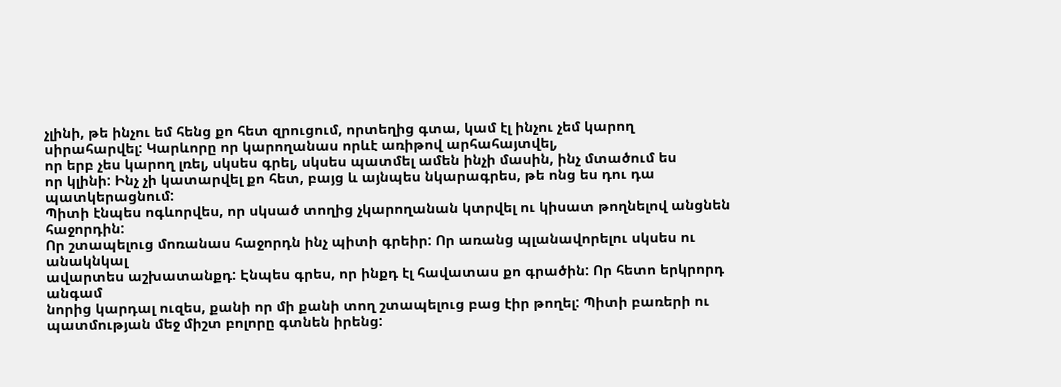չլինի, թե ինչու եմ հենց քո հետ զրուցում, որտեղից գտա, կամ էլ ինչու չեմ կարող սիրահարվել: Կարևորը որ կարողանաս որևէ առիթով արհահայտվել,
որ երբ չես կարող լռել, սկսես գրել, սկսես պատմել ամեն ինչի մասին, ինչ մտածում ես
որ կլինի: Ինչ չի կատարվել քո հետ, բայց և այնպես նկարագրես, թե ոնց ես դու դա պատկերացնում:
Պիտի էնպես ոգևորվես, որ սկսած տողից չկարողանան կտրվել ու կիսատ թողնելով անցնեն հաջորդին:
Որ շտապելուց մոռանաս հաջորդն ինչ պիտի գրեիր: Որ առանց պլանավորելու սկսես ու անակնկալ
ավարտես աշխատանքդ: Էնպես գրես, որ ինքդ էլ հավատաս քո գրածին: Որ հետո երկրորդ անգամ
նորից կարդալ ուզես, քանի որ մի քանի տող շտապելուց բաց էիր թողել: Պիտի բառերի ու
պատմության մեջ միշտ բոլորը գտնեն իրենց: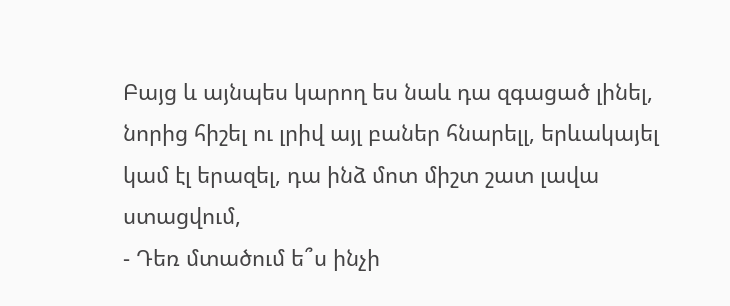Բայց և այնպես կարող ես նաև դա զգացած լինել,
նորից հիշել ու լրիվ այլ բաներ հնարելլ, երևակայել
կամ էլ երազել, դա ինձ մոտ միշտ շատ լավա ստացվում,
- Դեռ մտածում ե՞ս ինչի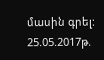մասին գրել:
25.05.2017թ.